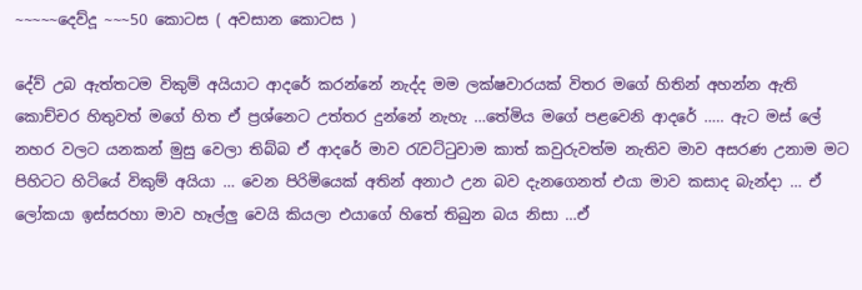~~~~~දෙව්දූ ~~~50 කොටස ( අවසාන කොටස )

දේව් උබ ඇත්තටම විකුම් අයියාට ආදරේ කරන්නේ නැද්ද මම ලක්ෂවාරයක් විතර මගේ හිතින් අහන්න ඇති කොච්චර හිතුවත් මගේ හිත ඒ ප්‍රශ්නෙට උත්තර දුන්නේ නැහැ …තේමිය මගේ පළවෙනි ආදරේ ….. ඇට මස් ලේ නහර වලට යනකන් මුසු වෙලා තිබ්බ ඒ ආදරේ මාව රැවට්ටුවාම කාත් කවුරුවත්ම නැතිව මාව අසරණ උනාම මට පිහිටට හිටියේ විකුම් අයියා … වෙන පිරිමියෙක් අතින් අනාථ උන බව දැනගෙනත් එයා මාව කසාද බැන්දා … ඒ ලෝකයා ඉස්සරහා මාව හෑල්ලු වෙයි කියලා එයාගේ හිතේ තිබුන බය නිසා …ඒ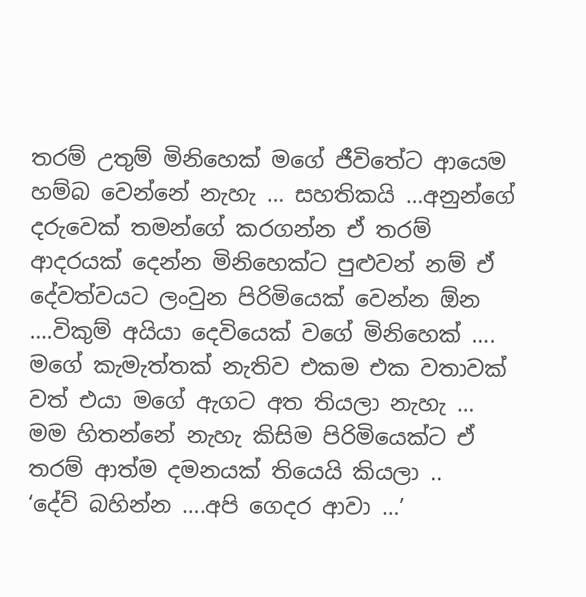තරම් උතුම් මිනිහෙක් මගේ ජීවිතේට ආයෙම හම්බ වෙන්නේ නැහැ … සහතිකයි …අනුන්ගේ දරුවෙක් තමන්ගේ කරගන්න ඒ තරම් ආදරයක් දෙන්න මිනිහෙක්ට පුළුවන් නම් ඒ දේවත්වයට ලංවුන පිරිමියෙක් වෙන්න ඕන ….විකුම් අයියා දෙවියෙක් වගේ මිනිහෙක් …. මගේ කැමැත්තක් නැතිව එකම එක වතාවක් වත් එයා මගේ ඇගට අත තියලා නැහැ … මම හිතන්නේ නැහැ කිසිම පිරිමියෙක්ට ඒ තරම් ආත්ම දමනයක් තියෙයි කියලා ..
‘දේව් බහින්න ….අපි ගෙදර ආවා …’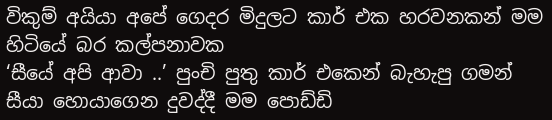විකුම් අයියා අපේ ගෙදර මිදුලට කාර් එක හරවනකන් මම හිටියේ බර කල්පනාවක
‘සීයේ අපි ආවා ..’ පුංචි පුතු කාර් එකෙන් බැහැපු ගමන් සීයා හොයාගෙන දුවද්දී මම පොඩ්ඩි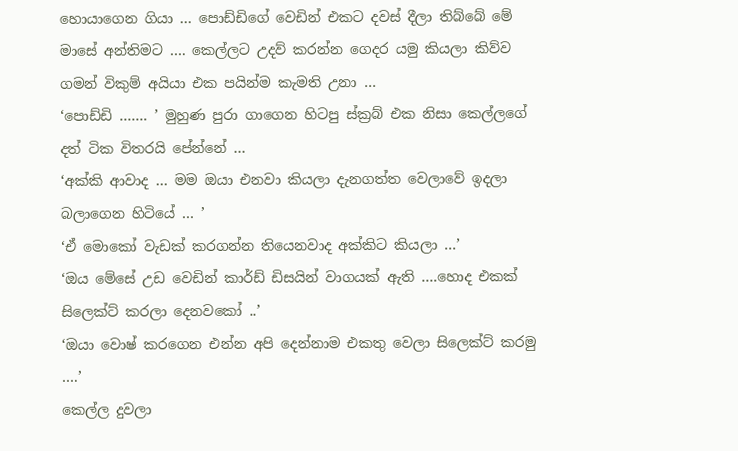හොයාගෙන ගියා … පොඩ්ඩිගේ වෙඩින් එකට දවස් දීලා තිබ්බේ මේ මාසේ අන්තිමට …. කෙල්ලට උදව් කරන්න ගෙදර යමු කියලා කිව්ව ගමන් විකුම් අයියා එක පයින්ම කැමති උනා …
‘පොඩ්ඩි ……. ’ මුහුණ පුරා ගාගෙන හිටපු ස්ක්‍රබ් එක නිසා කෙල්ලගේ දත් ටික විතරයි පේන්නේ …
‘අක්කි ආවාද … මම ඔයා එනවා කියලා දැනගත්ත වෙලාවේ ඉදලා බලාගෙන හිටියේ … ’
‘ඒ මොකෝ වැඩක් කරගන්න තියෙනවාද අක්කිට කියලා …’
‘ඔය මේසේ උඩ වෙඩින් කාර්ඩ් ඩිසයින් වාගයක් ඇති ….හොද එකක් සිලෙක්ට් කරලා දෙනවකෝ ..’
‘ඔයා වොෂ් කරගෙන එන්න අපි දෙන්නාම එකතු වෙලා සිලෙක්ට් කරමු ….’
කෙල්ල දුවලා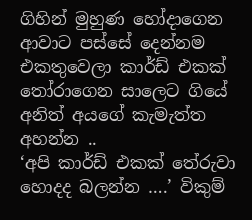ගිහින් මුහුණ හෝදාගෙන ආවාට පස්සේ දෙන්නම එකතුවෙලා කාර්ඩ් එකක් තෝරාගෙන සාලෙට ගියේ අනිත් අයගේ කැමැත්ත අහන්න ..
‘අපි කාර්ඩ් එකක් තේරුවා හොදද බලන්න ….’ විකුම්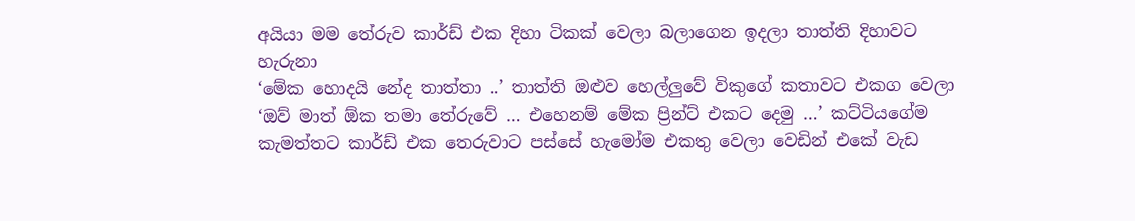අයියා මම තේරුව කාර්ඩ් එක දිහා ටිකක් වෙලා බලාගෙන ඉදලා තාත්ති දිහාවට හැරුනා
‘මේක හොදයි නේද තාත්තා ..’ තාත්ති ඔළුව හෙල්ලුවේ විකුගේ කතාවට එකග වෙලා
‘ඔව් මාත් ඕක තමා තේරුවේ … එහෙනම් මේක ප්‍රින්ට් එකට දෙමු …’ කට්ටියගේම කැමත්තට කාර්ඩ් එක තෙරුවාට පස්සේ හැමෝම එකතු වෙලා වෙඩින් එකේ වැඩ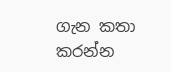ගැන කතා කරන්න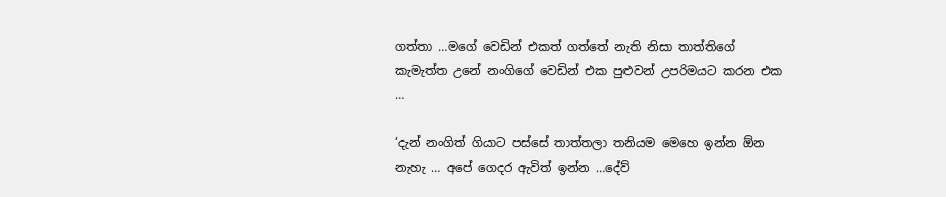ගත්තා …මගේ වෙඩින් එකත් ගත්තේ නැති නිසා තාත්තිගේ කැමැත්ත උනේ නංගිගේ වෙඩින් එක පුළුවන් උපරිමයට කරන එක …

‘දැන් නංගිත් ගියාට පස්සේ තාත්තලා තනියම මෙහෙ ඉන්න ඕන නැහැ … අපේ ගෙදර ඇවිත් ඉන්න …දේව්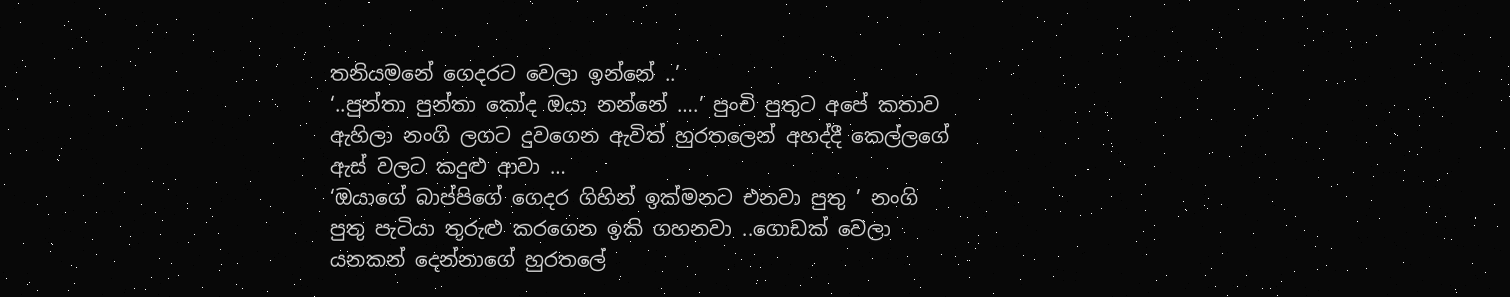තනියමනේ ගෙදරට වෙලා ඉන්නේ ..’
‘..පුන්තා පුන්තා කෝද ඔයා නන්නේ ….’ පුංචි පුතුට අපේ කතාව ඇහිලා නංගි ලගට දුවගෙන ඇවිත් හුරතලෙන් අහද්දී කෙල්ලගේ ඇස් වලට කදුළු ආවා …
‘ඔයාගේ බාප්පිගේ ගෙදර ගිහින් ඉක්මනට එනවා පුතු ’ නංගි පුතු පැටියා තුරුළු කරගෙන ඉකි ගහනවා ..ගොඩක් වෙලා යනකන් දෙන්නාගේ හුරතලේ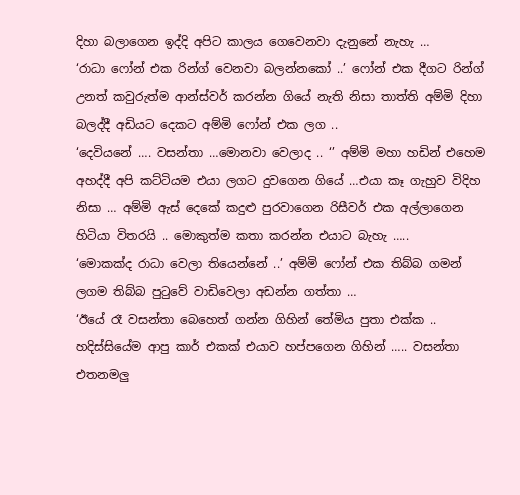දිහා බලාගෙන ඉද්දි අපිට කාලය ගෙවෙනවා දැනුනේ නැහැ …
‘රාධා ෆෝන් එක රින්ග් වෙනවා බලන්නකෝ ..’ ෆෝන් එක දීගට රින්ග් උනත් කවුරුත්ම ආන්ස්වර් කරන්න ගියේ නැති නිසා තාත්ති අම්මි දිහා බලද්දී අඩියට දෙකට අම්මි ෆෝන් එක ලග ..
‘දෙවියනේ …. වසන්තා …මොනවා වෙලාද .. ‘’ අම්මි මහා හඩින් එහෙම අහද්දී අපි කට්ටියම එයා ලගට දුවගෙන ගියේ …එයා කෑ ගැහුව විදිහ නිසා … අම්මි ඇස් දෙකේ කදුළු පුරවාගෙන රිසීවර් එක අල්ලාගෙන හිටියා විතරයි .. මොකුත්ම කතා කරන්න එයාට බැහැ …..
‘මොකක්ද රාධා වෙලා තියෙන්නේ ..’ අම්මි ෆෝන් එක තිබ්බ ගමන් ලගම තිබ්බ පුටුවේ වාඩිවෙලා අඩන්න ගත්තා …
‘ඊයේ රෑ වසන්තා බෙහෙත් ගන්න ගිහින් තේමිය පුතා එක්ක .. හදිස්සියේම ආපු කාර් එකක් එයාව හප්පගෙන ගිහින් ….. වසන්තා එතනමලු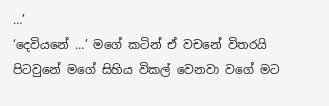…’
‘දෙවියනේ …’ මගේ කටින් ඒ වචනේ විතරයි පිටවුනේ මගේ සිහිය විකල් වෙනවා වගේ මට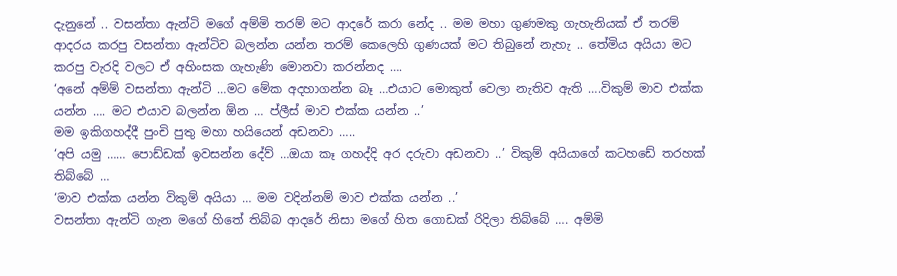දැනුනේ .. වසන්තා ඇන්ටි මගේ අම්මි තරම් මට ආදරේ කරා නේද .. මම මහා ගුණමකු ගැහැනියක් ඒ තරම් ආදරය කරපු වසන්තා ඇන්ටිව බලන්න යන්න තරම් කෙලෙහි ගුණයක් මට තිබුනේ නැහැ .. තේමිය අයියා මට කරපු වැරදි වලට ඒ අහිංසක ගැහැණි මොනවා කරන්නද ….
‘අනේ අම්ම් වසන්තා ඇන්ටි …මට මේක අදහාගන්න බෑ …එයාට මොකුත් වෙලා නැතිව ඇති ….විකුම් මාව එක්ක යන්න …. මට එයාව බලන්න ඕන … ප්ලීස් මාව එක්ක යන්න ..’
මම ඉකිගහද්දී පුංචි පුතු මහා හයියෙන් අඩනවා …..
‘අපි යමු …… පොඩ්ඩක් ඉවසන්න දේව් …ඔයා කෑ ගහද්දි අර දරුවා අඩනවා ..’ විකුම් අයියාගේ කටහඩේ තරහක් තිබ්බේ …
‘මාව එක්ක යන්න විකුම් අයියා … මම වදින්නම් මාව එක්ක යන්න ..’
වසන්තා ඇන්ටි ගැන මගේ හිතේ තිබ්බ ආදරේ නිසා මගේ හිත ගොඩක් රිදිලා තිබ්බේ …. අම්මි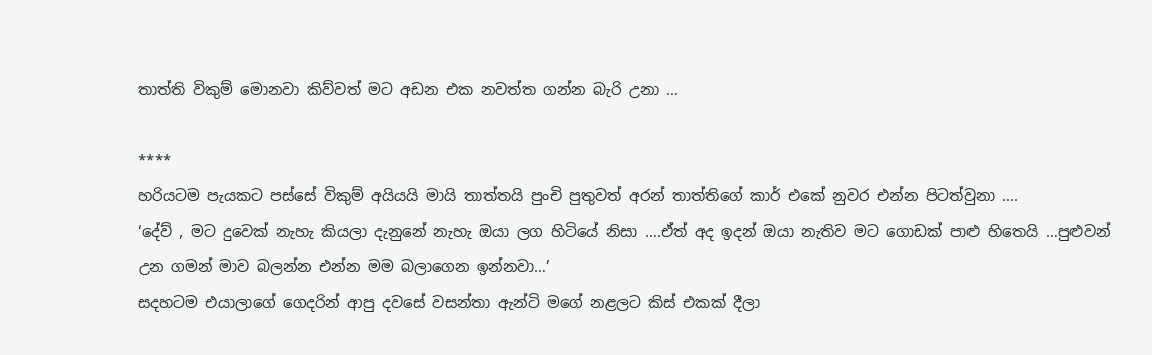තාත්ති විකුම් මොනවා කිව්වත් මට අඩන එක නවත්ත ගන්න බැරි උනා …

****
හරියටම පැයකට පස්සේ විකුම් අයියයි මායි තාත්තයි පුංචි පුතුවත් අරන් තාත්තිගේ කාර් එකේ නුවර එන්න පිටත්වුනා ….
‘දේව් , මට දුවෙක් නැහැ කියලා දැනුනේ නැහැ ඔයා ලග හිටියේ නිසා ….ඒත් අද ඉදන් ඔයා නැතිව මට ගොඩක් පාළු හිතෙයි …පුළුවන් උන ගමන් මාව බලන්න එන්න මම බලාගෙන ඉන්නවා…’
සදහටම එයාලාගේ ගෙදරින් ආපු දවසේ වසන්තා ඇන්ටි මගේ නළලට කිස් එකක් දීලා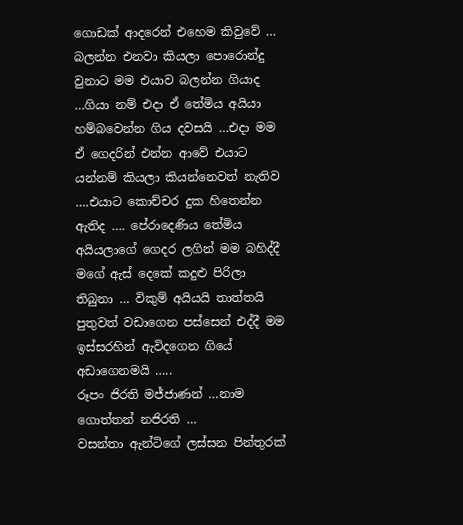ගොඩක් ආදරෙන් එහෙම කිවුවේ … බලන්න එනවා කියලා පොරොන්දු වුනාට මම එයාව බලන්න ගියාද …ගියා නම් එදා ඒ තේමිය අයියා හම්බවෙන්න ගිය දවසයි …එදා මම ඒ ගෙදරින් එන්න ආවේ එයාට යන්නම් කියලා කියන්නෙවත් නැතිව ….එයාට කොච්චර දුක හිතෙන්න ඇතිද …. පේරාදෙණිය තේමිය අයියලාගේ ගෙදර ලගින් මම බහිද්දී මගේ ඇස් දෙකේ කදුළු පිරිලා තිබුනා … විකුම් අයියයි තාත්තයි පුතුවත් වඩාගෙන පස්සෙන් එද්දී මම ඉස්සරහින් ඇවිදගෙන ගියේ අඩාගෙනමයි …..
රූපං ජිරති මජ්ජාණන් …නාම ගොත්තන් නජිරති …
වසන්තා ඇන්ටිගේ ලස්සන පින්තුරක්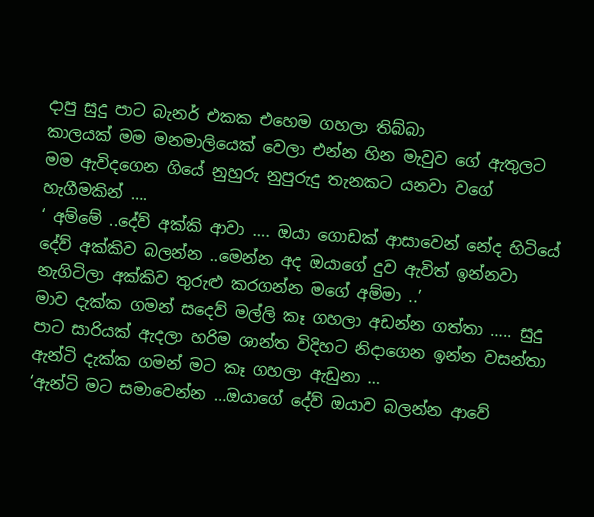දාපු සුදු පාට බැනර් එකක එහෙම ගහලා තිබ්බා
කාලයක් මම මනමාලියෙක් වෙලා එන්න හින මැවුව ගේ ඇතුලට මම ඇවිදගෙන ගියේ නුහුරු නුපුරුදු තැනකට යනවා වගේ හැගීමකින් ….
‘ අම්මේ ..දේව් අක්කි ආවා …. ඔයා ගොඩක් ආසාවෙන් නේද හිටියේ දේව් අක්කිව බලන්න ..මෙන්න අද ඔයාගේ දුව ඇවිත් ඉන්නවා නැගිටිලා අක්කිව තුරුළු කරගන්න මගේ අම්මා ..’
මාව දැක්ක ගමන් සදෙව් මල්ලි කෑ ගහලා අඩන්න ගත්තා ….. සුදු පාට සාරියක් ඇදලා හරිම ශාන්ත විදිහට නිදාගෙන ඉන්න වසන්තා ඇන්ටි දැක්ක ගමන් මට කෑ ගහලා ඇඩුනා …
‘ඇන්ටි මට සමාවෙන්න …ඔයාගේ දේව් ඔයාව බලන්න ආවේ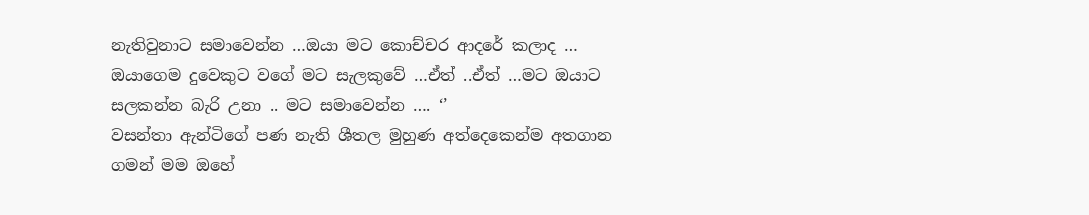නැතිවුනාට සමාවෙන්න …ඔයා මට කොච්චර ආදරේ කලාද … ඔයාගෙම දුවෙකුට වගේ මට සැලකුවේ …ඒත් ..ඒත් …මට ඔයාට සලකන්න බැරි උනා .. මට සමාවෙන්න …. ‘’
වසන්තා ඇන්ටිගේ පණ නැති ශීතල මුහුණ අත්දෙකෙන්ම අතගාන ගමන් මම ඔහේ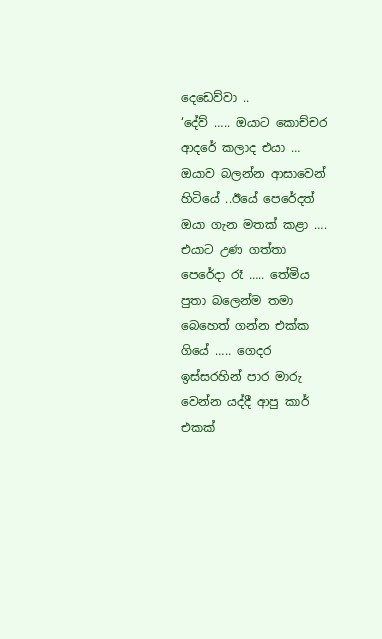දෙඩෙව්වා ..
‘දේව් ….. ඔයාට කොච්චර ආදරේ කලාද එයා … ඔයාව බලන්න ආසාවෙන් හිටියේ ..ඊයේ පෙරේදත් ඔයා ගැන මතක් කළා …. එයාට උණ ගත්තා පෙරේදා රෑ ….. තේමිය පුතා බලෙන්ම තමා බෙහෙත් ගන්න එක්ක ගියේ ….. ගෙදර ඉස්සරහින් පාර මාරු වෙන්න යද්දී ආපු කාර් එකක්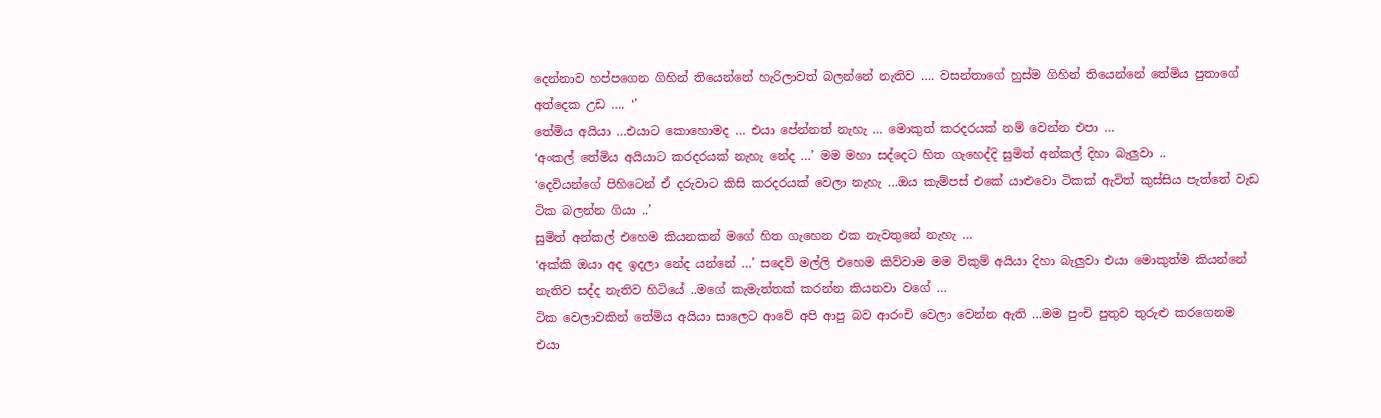දෙන්නාව හප්පගෙන ගිහින් තියෙන්නේ හැරිලාවත් බලන්නේ නැතිව …. වසන්තාගේ හුස්ම ගිහින් තියෙන්නේ තේමිය පුතාගේ අත්දෙක උඩ …. ‘’
තේමිය අයියා …එයාට කොහොමද … එයා පේන්නත් නැහැ … මොකුත් කරදරයක් නම් වෙන්න එපා …
‘අංකල් තේමිය අයියාට කරදරයක් නැහැ නේද …’ මම මහා සද්දෙට හිත ගැහෙද්දි සුමිත් අන්කල් දිහා බැලුවා ..
‘දෙවියන්ගේ පිහිටෙන් ඒ දරුවාට කිසි කරදරයක් වෙලා නැහැ …ඔය කැම්පස් එකේ යාළුවො ටිකක් ඇවිත් කුස්සිය පැත්තේ වැඩ ටික බලන්න ගියා ..’
සුමිත් අන්කල් එහෙම කියනකන් මගේ හිත ගැහෙන එක නැවතුනේ නැහැ …
‘අක්කි ඔයා අද ඉදලා නේද යන්නේ …’ සදෙව් මල්ලි එහෙම කිව්වාම මම විකුම් අයියා දිහා බැලුවා එයා මොකුත්ම කියන්නේ නැතිව සද්ද නැතිව හිටියේ ..මගේ කැමැත්තක් කරන්න කියනවා වගේ …
ටික වෙලාවකින් තේමිය අයියා සාලෙට ආවේ අපි ආපු බව ආරංචි වෙලා වෙන්න ඇති …මම පුංචි පුතුව තුරුළු කරගෙනම එයා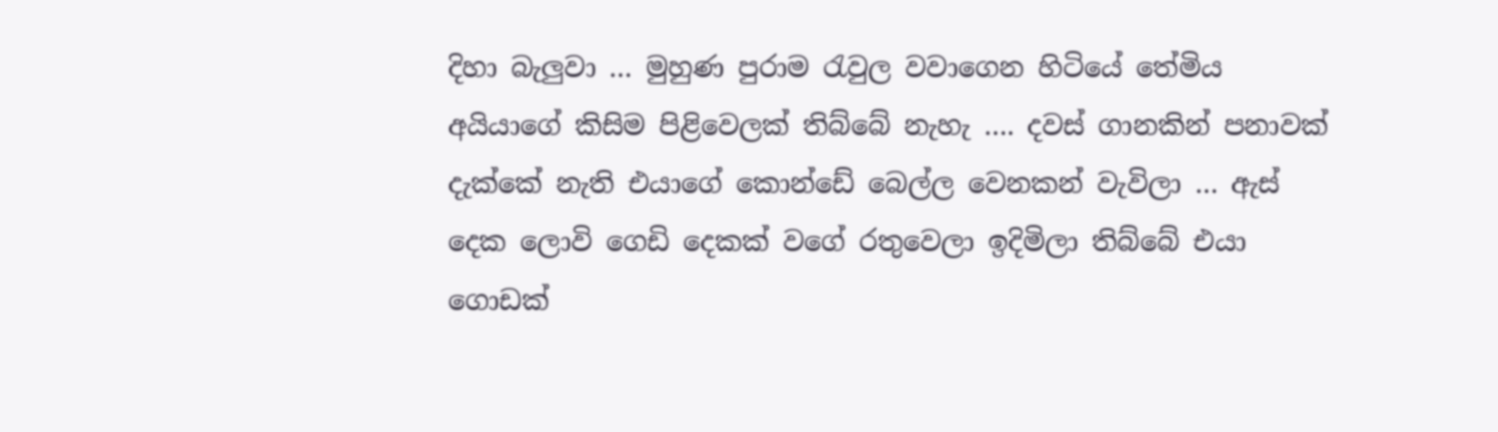දිහා බැලුවා … මුහුණ පුරාම රැවුල වවාගෙන හිටියේ තේමිය අයියාගේ කිසිම පිළිවෙලක් තිබ්බේ නැහැ …. දවස් ගානකින් පනාවක් දැක්කේ නැති එයාගේ කොන්ඩේ බෙල්ල වෙනකන් වැවිලා … ඇස් දෙක ලොවි ගෙඩි දෙකක් වගේ රතුවෙලා ඉදිමිලා තිබ්බේ එයා ගොඩක්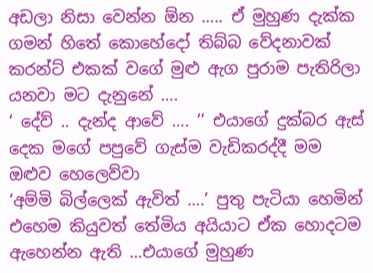අඩලා නිසා වෙන්න ඕන ….. ඒ මුහුණ දැක්ක ගමන් හිතේ කොහේදෝ තිබ්බ වේදනාවක් කරන්ට් එකක් වගේ මුළු ඇග පුරාම පැතිරිලා යනවා මට දැනුනේ ….
‘ දේව් .. දැන්ද ආවේ …. ‘’ එයාගේ දුක්බර ඇස් දෙක මගේ පපුවේ ගැස්ම වැඩිකරද්දී මම ඔළුව හෙලෙව්වා
‘අම්මි බිල්ලෙක් ඇවිත් ….’ පුතු පැටියා හෙමින් එහෙම කියුවත් තේමිය අයියාට ඒක හොදටම ඇහෙන්න ඇති …එයාගේ මුහුණ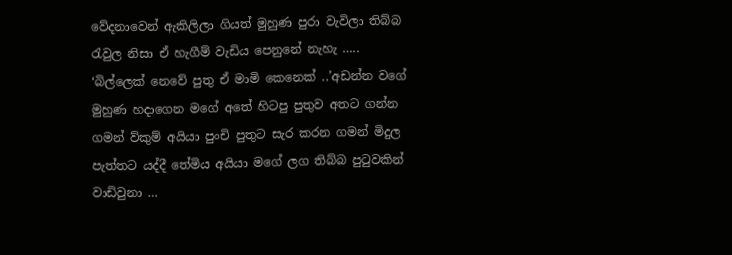වේදනාවෙන් ඇකිලිලා ගියත් මුහුණ පුරා වැවිලා තිබ්බ රැවුල නිසා ඒ හැගීම් වැඩිය පෙනුනේ නැහැ …..
‘බිල්ලෙක් නෙවේ පුතු ඒ මාමි කෙනෙක් ..’අඩන්න වගේ මුහුණ හදාගෙන මගේ අතේ හිටපු පුතුව අතට ගන්න ගමන් ව්කුම් අයියා පුංචි පුතුට සැර කරන ගමන් මිදුල පැත්තට යද්දී තේමිය අයියා මගේ ලග තිබ්බ පුටුවකින් වාඩිවුනා …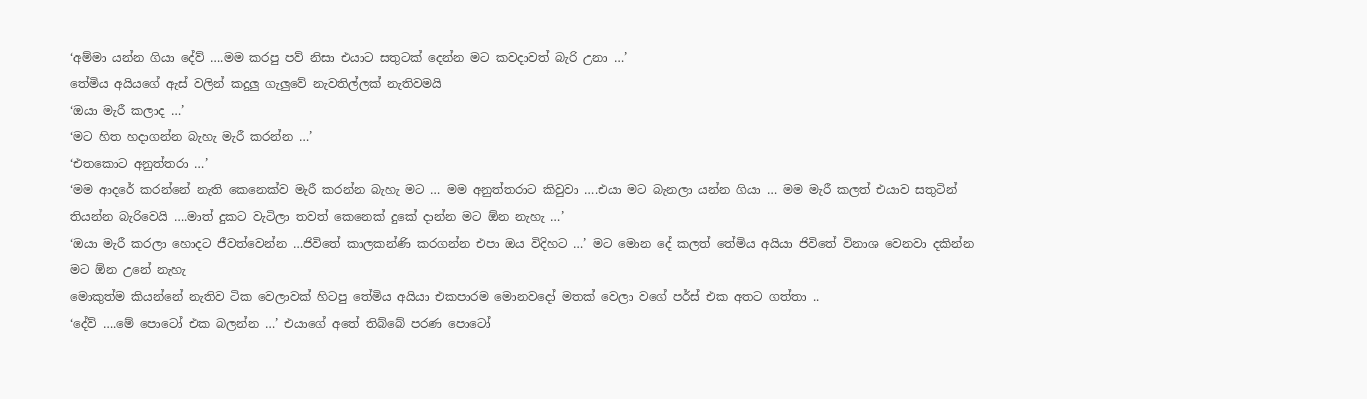‘අම්මා යන්න ගියා දේව් ….මම කරපු පව් නිසා එයාට සතුටක් දෙන්න මට කවදාවත් බැරි උනා …’
තේමිය අයියගේ ඇස් වලින් කදුලු ගැලුවේ නැවතිල්ලක් නැතිවමයි
‘ඔයා මැරී කලාද …’
‘මට හිත හදාගන්න බැහැ මැරී කරන්න …’
‘එතකොට අනුත්තරා …’
‘මම ආදරේ කරන්නේ නැති කෙනෙක්ව මැරී කරන්න බැහැ මට … මම අනුත්තරාට කිවුවා ….එයා මට බැනලා යන්න ගියා … මම මැරී කලත් එයාව සතුටින් තියන්න බැරිවෙයි ….මාත් දුකට වැටිලා තවත් කෙනෙක් දුකේ දාන්න මට ඕන නැහැ …’
‘ඔයා මැරී කරලා හොදට ජීවත්වෙන්න …ජිවිතේ කාලකන්ණි කරගන්න එපා ඔය විදිහට …’ මට මොන දේ කලත් තේමිය අයියා ජිවිතේ විනාශ වෙනවා දකින්න මට ඕන උනේ නැහැ
මොකුත්ම කියන්නේ නැතිව ටික වෙලාවක් හිටපු තේමිය අයියා එකපාරම මොනවදෝ මතක් වෙලා වගේ පර්ස් එක අතට ගත්තා ..
‘දේව් ….මේ පොටෝ එක බලන්න …’ එයාගේ අතේ තිබ්බේ පරණ පොටෝ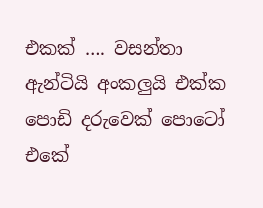එකක් …. වසන්තා ඇන්ටියි අංකලුයි එක්ක පොඩි දරුවෙක් පොටෝ එකේ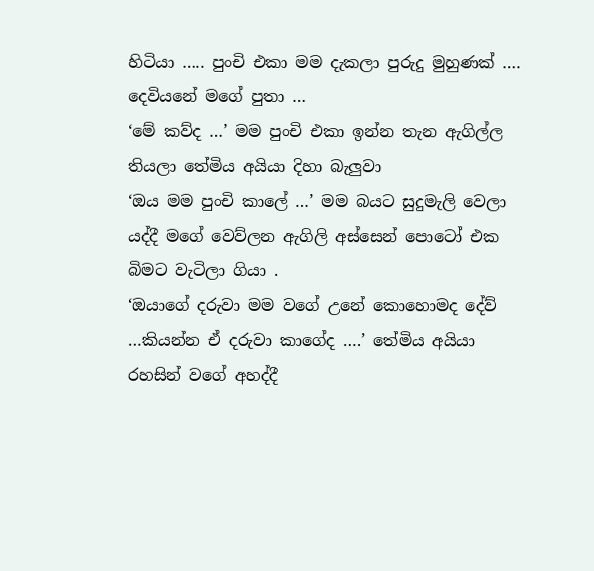හිටියා ….. පුංචි එකා මම දැකලා පුරුදු මුහුණක් …. දෙවියනේ මගේ පුතා …
‘මේ කව්ද …’ මම පුංචි එකා ඉන්න තැන ඇගිල්ල තියලා තේමිය අයියා දිහා බැලුවා
‘ඔය මම පුංචි කාලේ …’ මම බයට සුදුමැලි වෙලා යද්දී මගේ වෙව්ලන ඇගිලි අස්සෙන් පොටෝ එක බිමට වැටිලා ගියා .
‘ඔයාගේ දරුවා මම වගේ උනේ කොහොමද දේව් …කියන්න ඒ දරුවා කාගේද ….’ තේමිය අයියා රහසින් වගේ අහද්දී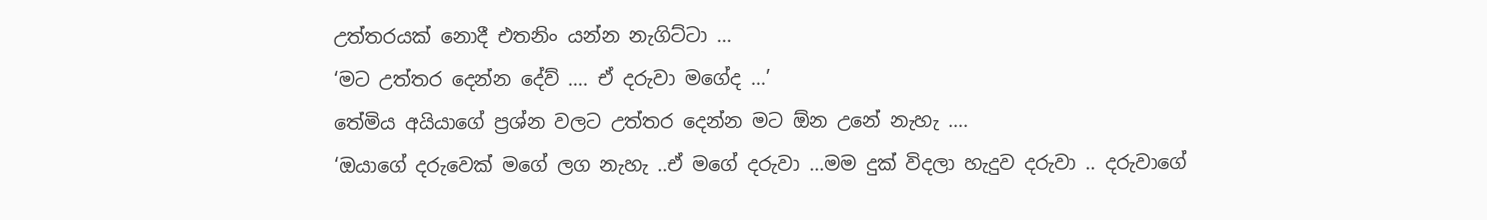උත්තරයක් නොදී එතනිං යන්න නැගිට්ටා …
‘මට උත්තර දෙන්න දේව් …. ඒ දරුවා මගේද …’
තේමිය අයියාගේ ප්‍රශ්න වලට උත්තර දෙන්න මට ඕන උනේ නැහැ ….
‘ඔයාගේ දරුවෙක් මගේ ලග නැහැ ..ඒ මගේ දරුවා …මම දුක් විදලා හැදුව දරුවා .. දරුවාගේ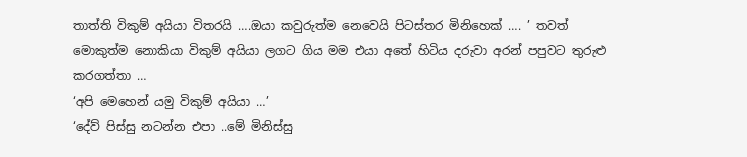තාත්ති විකුම් අයියා විතරයි ….ඔයා කවුරුත්ම නෙවෙයි පිටස්තර මිනිහෙක් …. ’ තවත් මොකුත්ම නොකියා විකුම් අයියා ලගට ගිය මම එයා අතේ හිටිය දරුවා අරන් පපුවට තුරුළු කරගත්තා …
‘අපි මෙහෙන් යමු විකුම් අයියා …’
‘දේව් පිස්සු නටන්න එපා ..මේ මිනිස්සු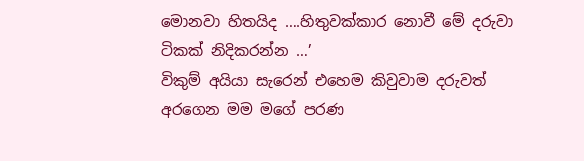මොනවා හිතයිද ….හිතුවක්කාර නොවී මේ දරුවා ටිකක් නිදිකරන්න …’
විකුම් අයියා සැරෙන් එහෙම කිවුවාම දරුවත් අරගෙන මම මගේ පරණ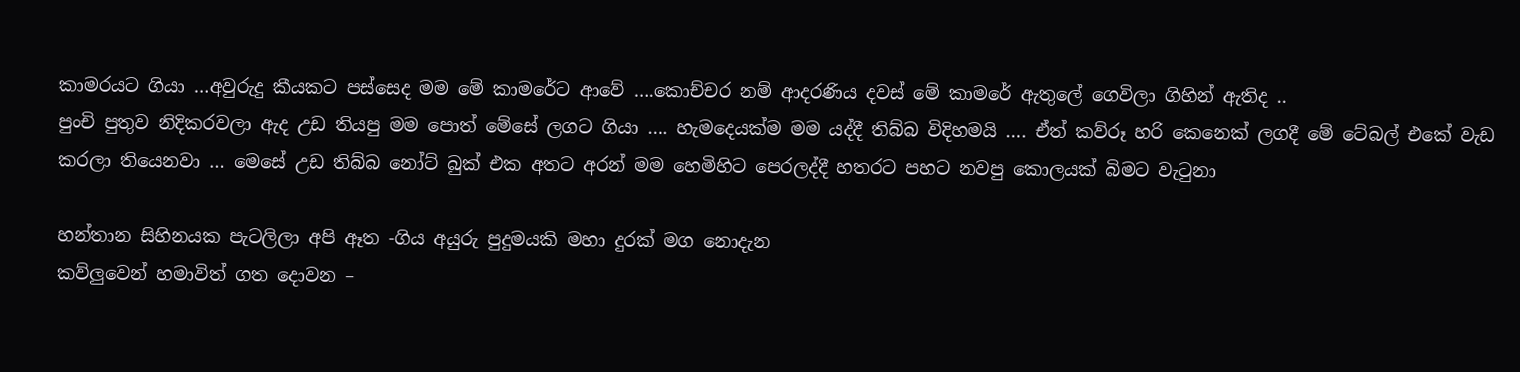කාමරයට ගියා …අවුරුදු කීයකට පස්සෙද මම මේ කාමරේට ආවේ ….කොච්චර නම් ආදරණිය දවස් මේ කාමරේ ඇතුලේ ගෙවිලා ගිහින් ඇතිද ..
පුංචි පුතුව නිදිකරවලා ඇද උඩ තියපු මම පොත් මේසේ ලගට ගියා …. හැමදෙයක්ම මම යද්දී තිබ්බ විදිහමයි …. ඒත් කව්රූ හරි කෙනෙක් ලගදී මේ ටේබල් එකේ වැඩ කරලා තියෙනවා … මෙසේ උඩ තිබ්බ නෝට් බුක් එක අතට අරන් මම හෙමිහිට පෙරලද්දී හතරට පහට නවපු කොලයක් බිමට වැටුනා

හන්තාන සිහිනයක පැටලිලා අපි ඈත -ගිය අයුරු පුදුමයකි මහා දුරක් මග නොදැන
කව්ලුවෙන් හමාවිත් ගත දොවන –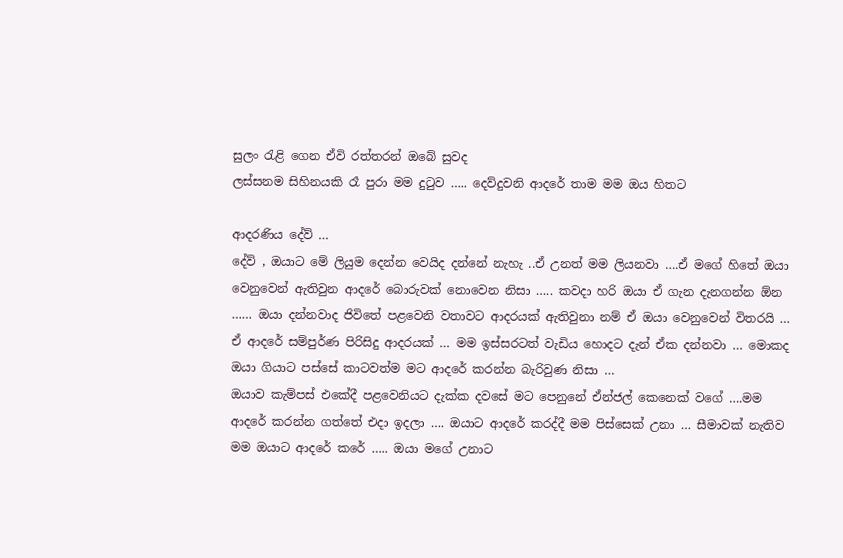සුලං රැළි ගෙන ඒවි රත්තරන් ඔබේ සුවද
ලස්සනම සිහිනයකි රෑ පුරා මම දුටුව ….. දෙව්දුවනි ආදරේ තාම මම ඔය හිතට

ආදරණිය දේව් …
දේව් , ඔයාට මේ ලියුම දෙන්න වෙයිද දන්නේ නැහැ ..ඒ උනත් මම ලියනවා ….ඒ මගේ හිතේ ඔයා වෙනුවෙන් ඇතිවුන ආදරේ බොරුවක් නොවෙන නිසා ….. කවදා හරි ඔයා ඒ ගැන දැනගන්න ඕන …… ඔයා දන්නවාද ජිවිතේ පළවෙනි වතාවට ආදරයක් ඇතිවුනා නම් ඒ ඔයා වෙනුවෙන් විතරයි … ඒ ආදරේ සම්පුර්ණ පිරිසිදු ආදරයක් … මම ඉස්සරටත් වැඩිය හොදට දැන් ඒක දන්නවා … මොකද ඔයා ගියාට පස්සේ කාටවත්ම මට ආදරේ කරන්න බැරිවුණ නිසා …
ඔයාව කැම්පස් එකේදී පළවෙනියට දැක්ක දවසේ මට පෙනුනේ ඒන්ජල් කෙනෙක් වගේ ….මම ආදරේ කරන්න ගත්තේ එදා ඉදලා …. ඔයාට ආදරේ කරද්දී මම පිස්සෙක් උනා … සීමාවක් නැතිව මම ඔයාට ආදරේ කරේ ….. ඔයා මගේ උනාට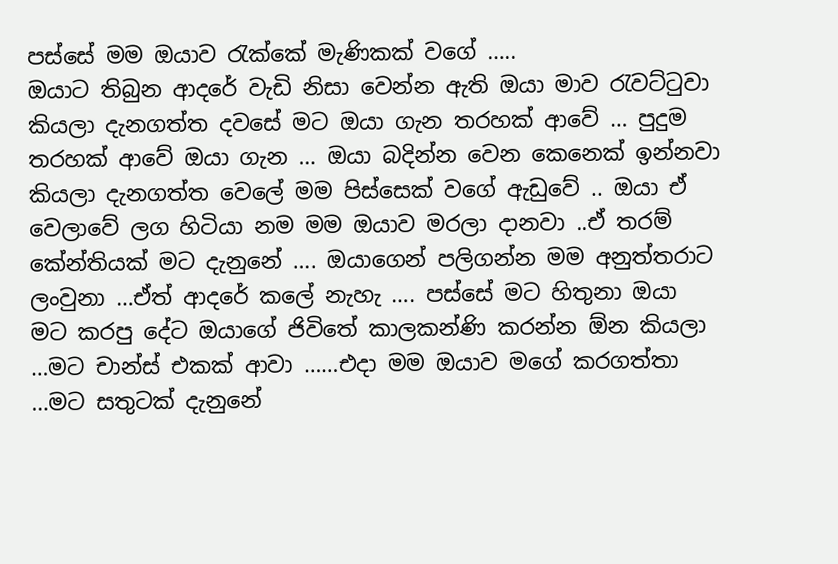පස්සේ මම ඔයාව රැක්කේ මැණිකක් වගේ …..
ඔයාට තිබුන ආදරේ වැඩි නිසා වෙන්න ඇති ඔයා මාව රැවට්ටුවා කියලා දැනගත්ත දවසේ මට ඔයා ගැන තරහක් ආවේ … පුදුම තරහක් ආවේ ඔයා ගැන … ඔයා බදින්න වෙන කෙනෙක් ඉන්නවා කියලා දැනගත්ත වෙලේ මම පිස්සෙක් වගේ ඇඩුවේ .. ඔයා ඒ වෙලාවේ ලග හිටියා නම මම ඔයාව මරලා දානවා ..ඒ තරම් කේන්තියක් මට දැනුනේ …. ඔයාගෙන් පලිගන්න මම අනුත්තරාට ලංවුනා …ඒත් ආදරේ කලේ නැහැ …. පස්සේ මට හිතුනා ඔයා මට කරපු දේට ඔයාගේ ජිවිතේ කාලකන්ණි කරන්න ඕන කියලා …මට චාන්ස් එකක් ආවා ……එදා මම ඔයාව මගේ කරගත්තා …මට සතුටක් දැනුනේ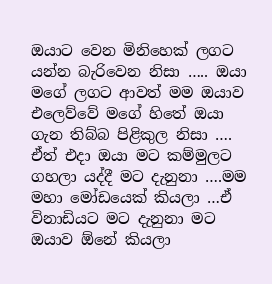ඔයාට වෙන මිනිහෙක් ලගට යන්න බැරිවෙන නිසා ….. ඔයා මගේ ලගට ආවත් මම ඔයාව එලෙව්වේ මගේ හිතේ ඔයා ගැන තිබ්බ පිළිකුල නිසා …. ඒත් එදා ඔයා මට කම්මුලට ගහලා යද්දී මට දැනුනා ….මම මහා මෝඩයෙක් කියලා …ඒ විනාඩියට මට දැනුනා මට ඔයාව ඕනේ කියලා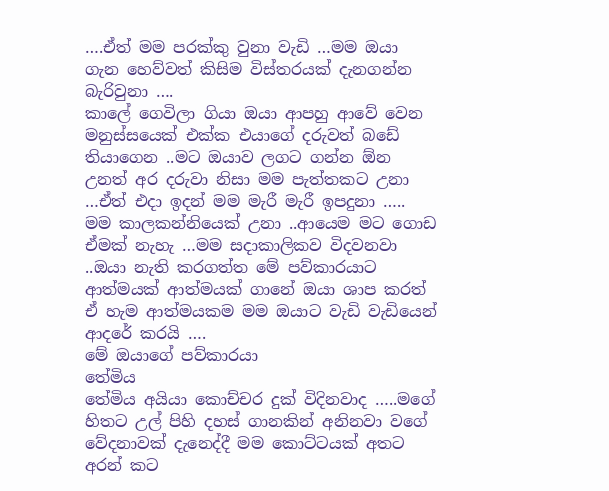….ඒත් මම පරක්කු වුනා වැඩි …මම ඔයා ගැන හෙව්වත් කිසිම විස්තරයක් දැනගන්න බැරිවුනා ….
කාලේ ගෙවිලා ගියා ඔයා ආපහු ආවේ වෙන මනුස්සයෙක් එක්ක එයාගේ දරුවත් බඩේ තියාගෙන ..මට ඔයාව ලගට ගන්න ඕන උනත් අර දරුවා නිසා මම පැත්තකට උනා …ඒත් එදා ඉදන් මම මැරී මැරී ඉපදුනා ….. මම කාලකන්නියෙක් උනා ..ආයෙම මට ගොඩ ඒමක් නැහැ …මම සදාකාලිකව විදවනවා ..ඔයා නැති කරගත්ත මේ පව්කාරයාට ආත්මයක් ආත්මයක් ගානේ ඔයා ශාප කරත් ඒ හැම ආත්මයකම මම ඔයාට වැඩි වැඩියෙන් ආදරේ කරයි ….
මේ ඔයාගේ පව්කාරයා
තේමිය
තේමිය අයියා කොච්චර දුක් විදිනවාද …..මගේ හිතට උල් පිහි දහස් ගානකින් අනිනවා වගේ වේදනාවක් දැනෙද්දී මම කොට්ටයක් අතට අරන් කට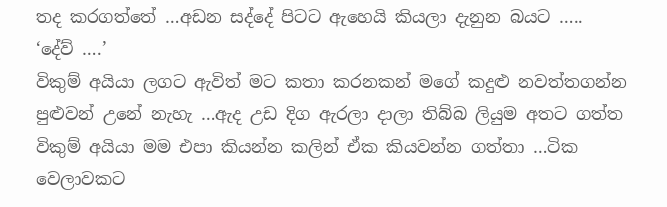තද කරගත්තේ …අඩන සද්දේ පිටට ඇහෙයි කියලා දැනුන බයට …..
‘දේව් ….’
විකුම් අයියා ලගට ඇවිත් මට කතා කරනකන් මගේ කදුළු නවත්තගන්න පුළුවන් උනේ නැහැ …ඇද උඩ දිග ඇරලා දාලා තිබ්බ ලියුම අතට ගත්ත විකුම් අයියා මම එපා කියන්න කලින් ඒක කියවන්න ගත්තා …ටික වෙලාවකට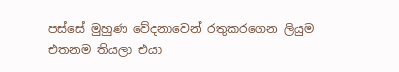පස්සේ මුහුණ වේදනාවෙන් රතුකරගෙන ලියුම එතනම තියලා එයා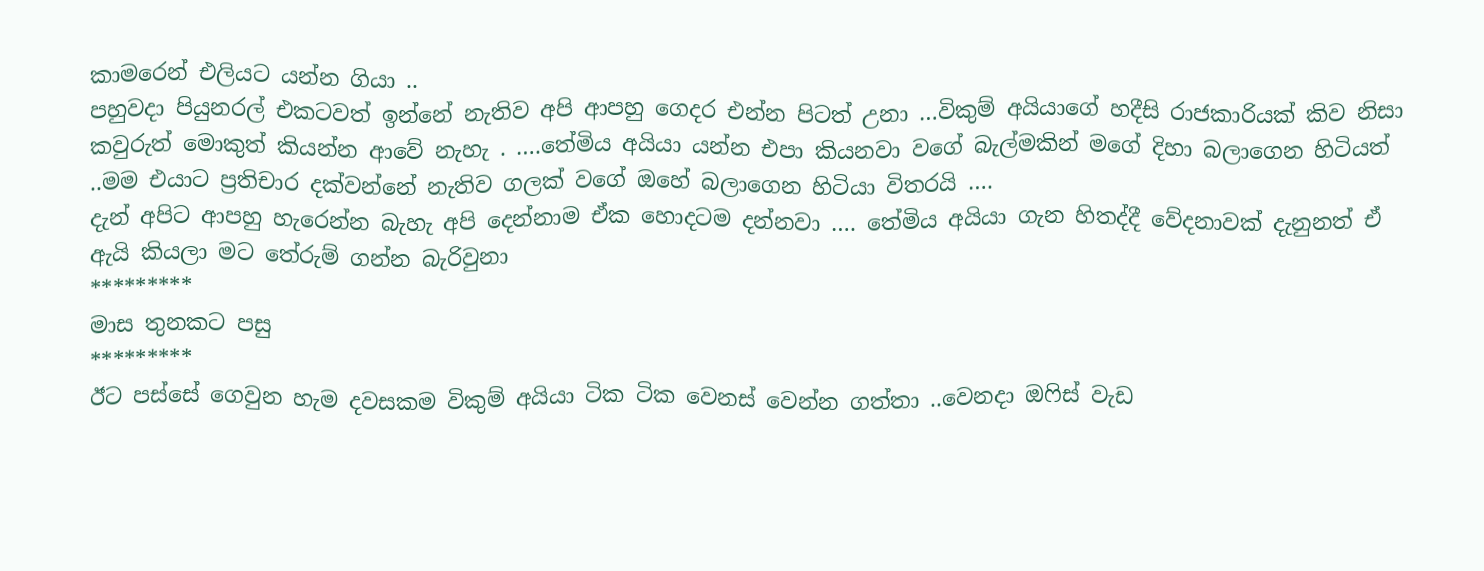කාමරෙන් එලියට යන්න ගියා ..
පහුවදා පියුනරල් එකටවත් ඉන්නේ නැතිව අපි ආපහු ගෙදර එන්න පිටත් උනා …විකුම් අයියාගේ හදීසි රාජකාරියක් කිව නිසා කවුරුත් මොකුත් කියන්න ආවේ නැහැ . ….තේමිය අයියා යන්න එපා කියනවා වගේ බැල්මකින් මගේ දිහා බලාගෙන හිටියත් ..මම එයාට ප්‍රතිචාර දක්වන්නේ නැතිව ගලක් වගේ ඔහේ බලාගෙන හිටියා විතරයි ….
දැන් අපිට ආපහු හැරෙන්න බැහැ අපි දෙන්නාම ඒක හොදටම දන්නවා …. තේමිය අයියා ගැන හිතද්දී වේදනාවක් දැනුනත් ඒ ඇයි කියලා මට තේරුම් ගන්න බැරිවුනා
*********
මාස තුනකට පසු
*********
ඊට පස්සේ ගෙවුන හැම දවසකම විකුම් අයියා ටික ටික වෙනස් වෙන්න ගත්තා ..වෙනදා ඔෆිස් වැඩ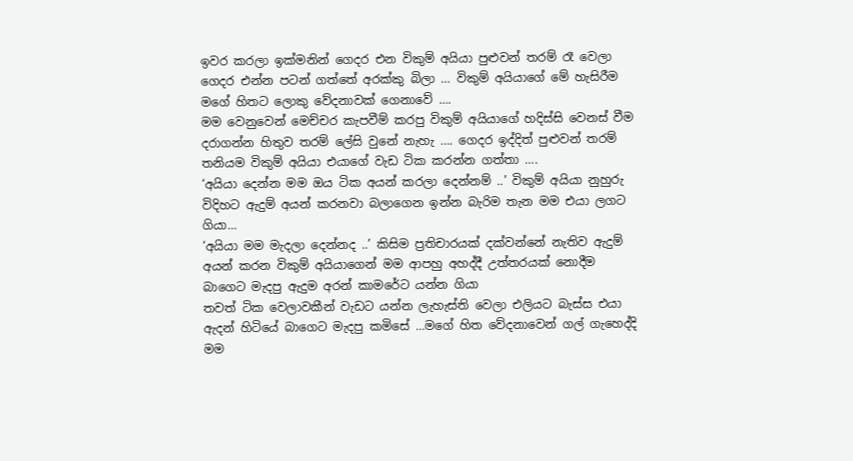ඉවර කරලා ඉක්මනින් ගෙදර එන විකුම් අයියා පුළුවන් තරම් රෑ වෙලා ගෙදර එන්න පටන් ගත්තේ අරක්කු බිලා … විකුම් අයියාගේ මේ හැසිරීම මගේ හිතට ලොකු වේදනාවක් ගෙනාවේ ….
මම වෙනුවෙන් මෙච්චර කැපවීම් කරපු විකුම් අයියාගේ හදිස්සි වෙනස් වීම දරාගන්න හිතුව තරම් ලේසි වුනේ නැහැ …. ගෙදර ඉද්දිත් පුළුවන් තරම් තනියම විකුම් අයියා එයාගේ වැඩ ටික කරන්න ගත්තා ….
‘අයියා දෙන්න මම ඔය ටික අයන් කරලා දෙන්නම් ..’ විකුම් අයියා නුහුරු විදිහට ඇදුම් අයන් කරනවා බලාගෙන ඉන්න බැරිම තැන මම එයා ලගට ගියා…
‘අයියා මම මැදලා දෙන්නද ..’ කිසිම ප්‍රතිචාරයක් දක්වන්නේ නැතිව ඇදුම් අයන් කරන විකුම් අයියාගෙන් මම ආපහු අහද්දී උත්තරයක් නොදීම බාගෙට මැදපු ඇදුම අරන් කාමරේට යන්න ගියා
තවත් ටික වෙලාවකීන් වැඩට යන්න ලැහැස්ති වෙලා එලියට බැස්ස එයා ඇදන් හිටියේ බාගෙට මැදපු කමිසේ …මගේ හිත වේදනාවෙන් ගල් ගැහෙද්දි මම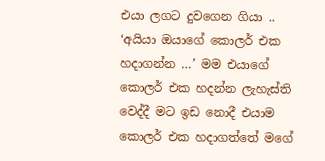එයා ලගට දුවගෙන ගියා ..
‘අයියා ඔයාගේ කොලර් එක හදාගන්න …’ මම එයාගේ කොලර් එක හදන්න ලැහැස්ති වෙද්දී මට ඉඩ නොදී එයාම කොලර් එක හදාගත්තේ මගේ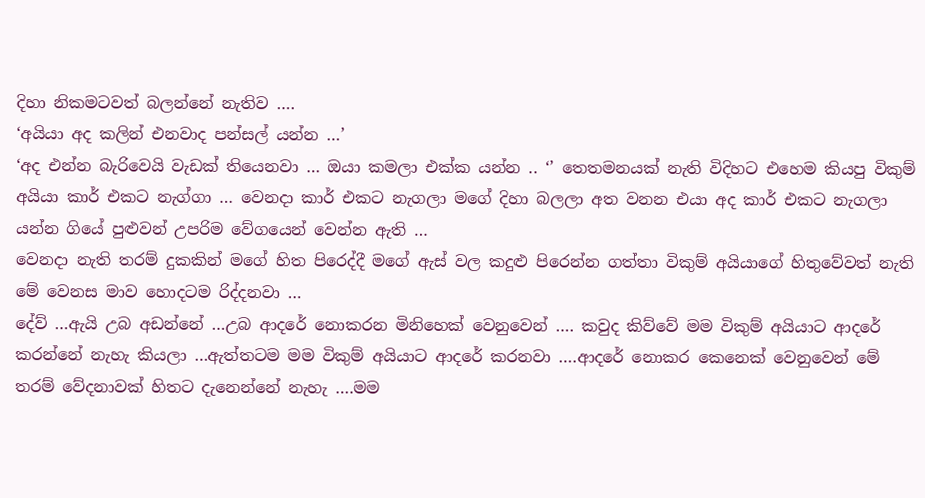දිහා නිකමටවත් බලන්නේ නැතිව ….
‘අයියා අද කලින් එනවාද පන්සල් යන්න …’
‘අද එන්න බැරිවෙයි වැඩක් තියෙනවා … ඔයා කමලා එක්ක යන්න .. ‘’ තෙතමනයක් නැති විදිහට එහෙම කියපු විකුම් අයියා කාර් එකට නැග්ගා … වෙනදා කාර් එකට නැගලා මගේ දිහා බලලා අත වනන එයා අද කාර් එකට නැගලා යන්න ගියේ පුළුවන් උපරිම වේගයෙන් වෙන්න ඇති …
වෙනදා නැති තරම් දුකකින් මගේ හිත පිරෙද්දී මගේ ඇස් වල කදුළු පිරෙන්න ගත්තා විකුම් අයියාගේ හිතුවේවත් නැති මේ වෙනස මාව හොදටම රිද්දනවා …
දේව් …ඇයි උබ අඩන්නේ …උබ ආදරේ නොකරන මිනිහෙක් වෙනුවෙන් …. කවුද කිව්වේ මම විකුම් අයියාට ආදරේ කරන්නේ නැහැ කියලා …ඇත්තටම මම විකුම් අයියාට ආදරේ කරනවා ….ආදරේ නොකර කෙනෙක් වෙනුවෙන් මේ තරම් වේදනාවක් හිතට දැනෙන්නේ නැහැ ….මම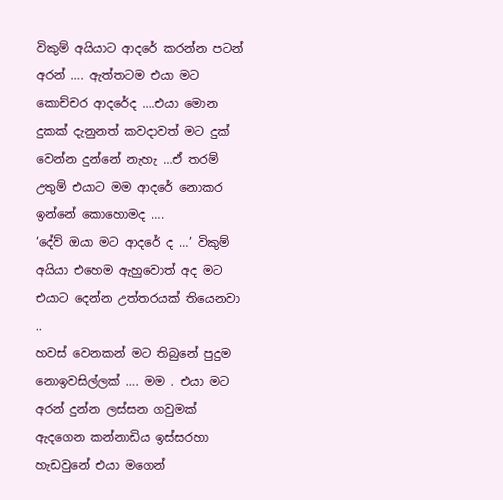විකුම් අයියාට ආදරේ කරන්න පටන් අරන් …. ඇත්තටම එයා මට කොච්චර ආදරේද ….එයා මොන දුකක් දැනුනත් කවදාවත් මට දුක් වෙන්න දුන්නේ නැහැ …ඒ තරම් උතුම් එයාට මම ආදරේ නොකර ඉන්නේ කොහොමද ….
‘දේව් ඔයා මට ආදරේ ද …’ විකුම් අයියා එහෙම ඇහුවොත් අද මට එයාට දෙන්න උත්තරයක් තියෙනවා ..
හවස් වෙනකන් මට තිබුනේ පුදුම නොඉවසිල්ලක් …. මම . එයා මට අරන් දුන්න ලස්සන ගවුමක් ඇදගෙන කන්නාඩිය ඉස්සරහා හැඩවුනේ එයා මගෙන්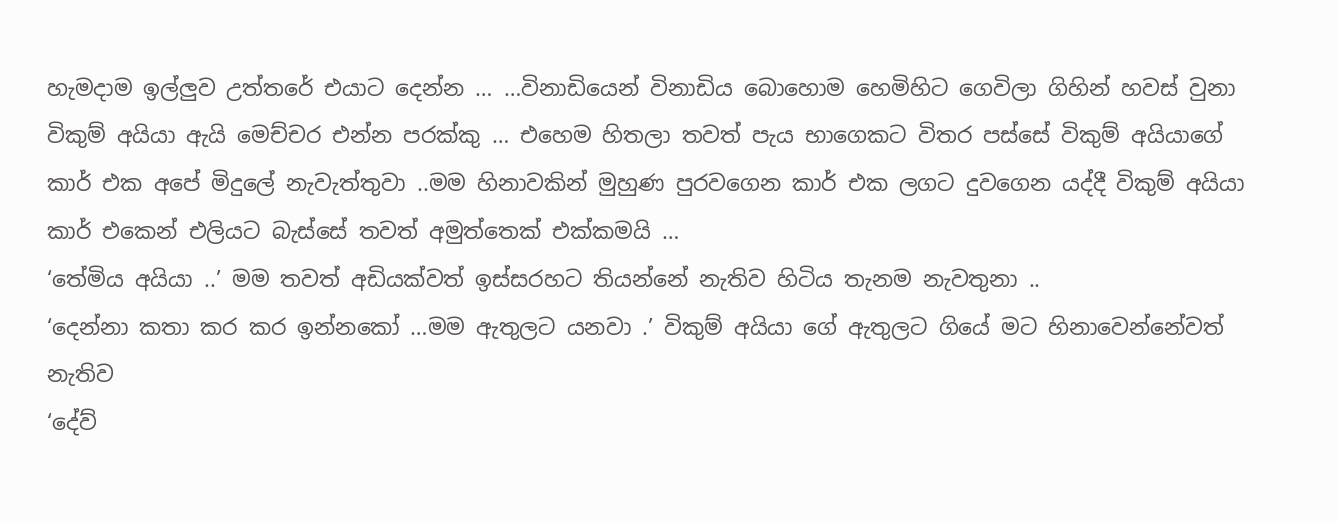හැමදාම ඉල්ලුව උත්තරේ එයාට දෙන්න … …විනාඩියෙන් විනාඩිය බොහොම හෙමිහිට ගෙවිලා ගිහින් හවස් වුනා විකුම් අයියා ඇයි මෙච්චර එන්න පරක්කු … එහෙම හිතලා තවත් පැය භාගෙකට විතර පස්සේ විකුම් අයියාගේ කාර් එක අපේ මිදුලේ නැවැත්තුවා ..මම හිනාවකින් මුහුණ පුරවගෙන කාර් එක ලගට දුවගෙන යද්දී විකුම් අයියා කාර් එකෙන් එලියට බැස්සේ තවත් අමුත්තෙක් එක්කමයි …
‘තේමිය අයියා ..’ මම තවත් අඩියක්වත් ඉස්සරහට තියන්නේ නැතිව හිටිය තැනම නැවතුනා ..
‘දෙන්නා කතා කර කර ඉන්නකෝ …මම ඇතුලට යනවා .’ විකුම් අයියා ගේ ඇතුලට ගියේ මට හිනාවෙන්නේවත් නැතිව
‘දේව්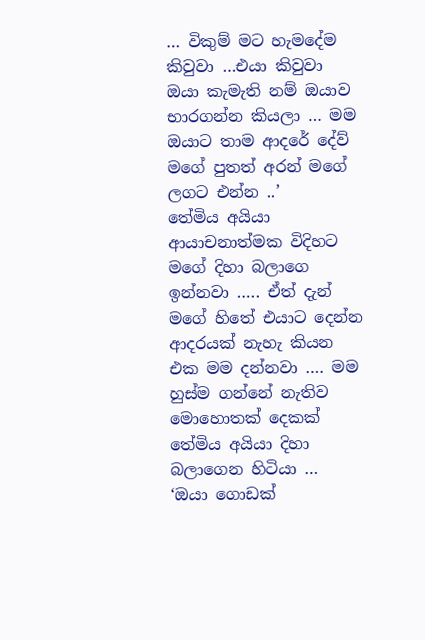… විකුම් මට හැමදේම කිවුවා …එයා කිවුවා ඔයා කැමැති නම් ඔයාව භාරගන්න කියලා … මම ඔයාට තාම ආදරේ දේව් මගේ පුතත් අරන් මගේ ලගට එන්න ..’
තේමිය අයියා ආයාචනාත්මක විදිහට මගේ දිහා බලාගෙ ඉන්නවා ….. ඒත් දැන් මගේ හිතේ එයාට දෙන්න ආදරයක් නැහැ කියන එක මම දන්නවා …. මම හුස්ම ගන්නේ නැතිව මොහොතක් දෙකක් තේමිය අයියා දිහා බලාගෙන හිටියා …
‘ඔයා ගොඩක්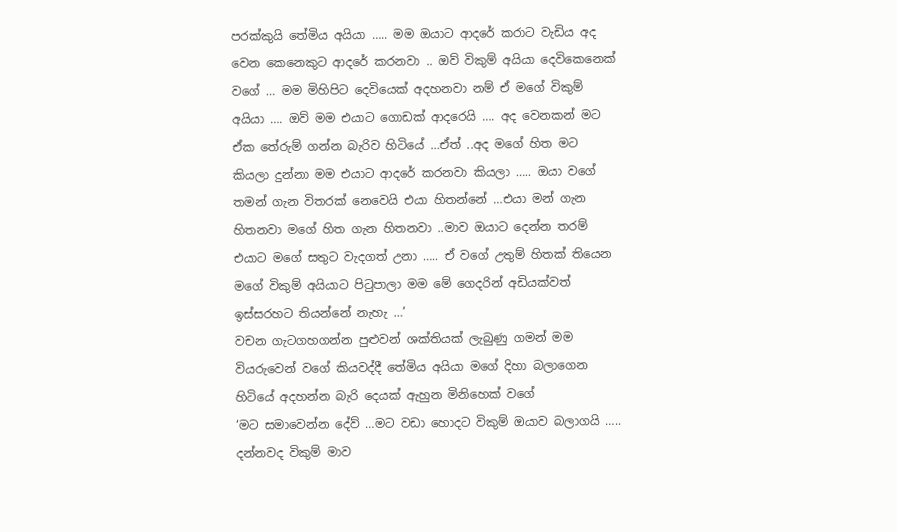පරක්කුයි තේමිය අයියා ….. මම ඔයාට ආදරේ කරාට වැඩිය අද වෙන කෙනෙකුට ආදරේ කරනවා .. ඔව් විකුම් අයියා දෙවිකෙනෙක් වගේ … මම මිහිපිට දෙවියෙක් අදහනවා නම් ඒ මගේ විකුම් අයියා …. ඔව් මම එයාට ගොඩක් ආදරෙයි …. අද වෙනකන් මට ඒක තේරුම් ගන්න බැරිව හිටියේ …ඒත් ..අද මගේ හිත මට කියලා දුන්නා මම එයාට ආදරේ කරනවා කියලා ….. ඔයා වගේ තමන් ගැන විතරක් නෙවෙයි එයා හිතන්නේ …එයා මන් ගැන හිතනවා මගේ හිත ගැන හිතනවා ..මාව ඔයාට දෙන්න තරම් එයාට මගේ සතුට වැදගත් උනා ….. ඒ වගේ උතුම් හිතක් තියෙන මගේ විකුම් අයියාට පිටුපාලා මම මේ ගෙදරින් අඩියක්වත් ඉස්සරහට තියන්නේ නැහැ …’
වචන ගැටගහගන්න පුළුවන් ශක්තියක් ලැබුණු ගමන් මම වියරුවෙන් වගේ කියවද්දී තේමිය අයියා මගේ දිහා බලාගෙන හිටියේ අදහන්න බැරි දෙයක් ඇහුන මිනිහෙක් වගේ
‘මට සමාවෙන්න දේව් …මට වඩා හොදට විකුම් ඔයාව බලාගයි ….. දන්නවද විකුම් මාව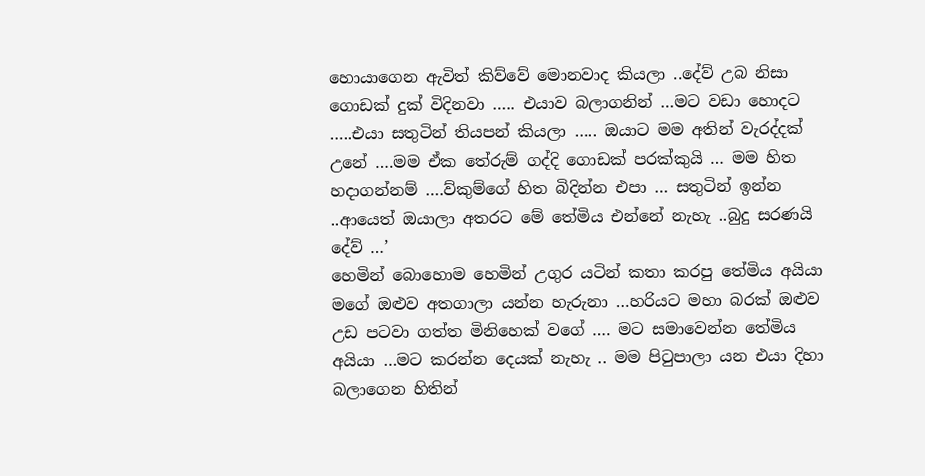හොයාගෙන ඇවිත් කිව්වේ මොනවාද කියලා ..දේව් උබ නිසා ගොඩක් දුක් විදිනවා ….. එයාව බලාගනින් …මට වඩා හොදට …..එයා සතුටින් තියපන් කියලා ….. ඔයාට මම අතින් වැරද්දක් උනේ ….මම ඒක තේරුම් ගද්දි ගොඩක් පරක්කුයි … මම හිත හදාගන්නම් ….ව්කුම්ගේ හිත බිදින්න එපා … සතුටින් ඉන්න ..ආයෙත් ඔයාලා අතරට මේ තේමිය එන්නේ නැහැ ..බුදු සරණයි දේව් …’
හෙමින් බොහොම හෙමින් උගුර යටින් කතා කරපු තේමිය අයියා මගේ ඔළුව අතගාලා යන්න හැරුනා …හරියට මහා බරක් ඔළුව උඩ පටවා ගත්ත මිනිහෙක් වගේ …. මට සමාවෙන්න තේමිය අයියා …මට කරන්න දෙයක් නැහැ .. මම පිටුපාලා යන එයා දිහා බලාගෙන හිතින්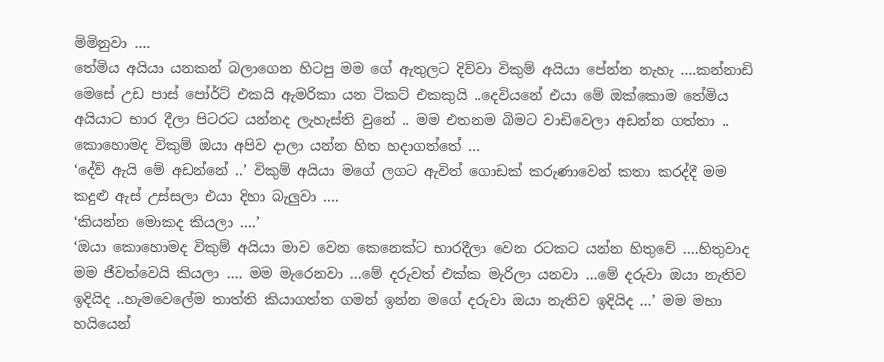මිමිනුවා ….
තේමිය අයියා යනකන් බලාගෙන හිටපු මම ගේ ඇතුලට දිව්වා විකුම් අයියා පේන්න නැහැ ….කන්නාඩි මෙසේ උඩ පාස් පෝර්ට් එකයි ඇමරිකා යන ටිකට් එකකුයි ..දෙවියනේ එයා මේ ඔක්කොම තේමිය අයියාට භාර දීලා පිටරට යන්නද ලැහැස්ති වුනේ .. මම එතනම බිමට වාඩිවෙලා අඩන්න ගත්තා .. කොහොමද විකුම් ඔයා අපිව දාලා යන්න හිත හදාගත්තේ …
‘දේව් ඇයි මේ අඩන්නේ ..’ විකුම් අයියා මගේ ලගට ඇවිත් ගොඩක් කරුණාවෙන් කතා කරද්දී මම කදුළු ඇස් උස්සලා එයා දිහා බැලුවා ….
‘කියන්න මොකද කියලා ….’
‘ඔයා කොහොමද විකුම් අයියා මාව වෙන කෙනෙක්ට භාරදීලා වෙන රටකට යන්න හිතුවේ ….හිතුවාද මම ජීවත්වෙයි කියලා …. මම මැරෙනවා …මේ දරුවත් එක්ක මැරිලා යනවා …මේ දරුවා ඔයා නැතිව ඉදියිද ..හැමවෙලේම තාත්ති කියාගත්ත ගමන් ඉන්න මගේ දරුවා ඔයා නැතිව ඉදියිද …’ මම මහා හයියෙන්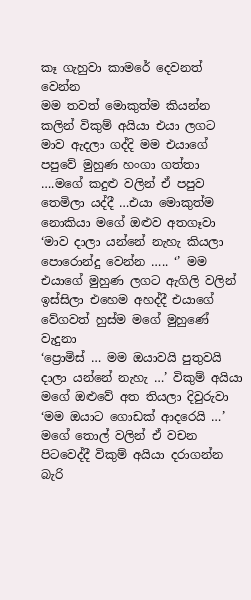කෑ ගැහුවා කාමරේ දෙවනත් වෙන්න
මම තවත් මොකුත්ම කියන්න කලින් විකුම් අයියා එයා ලගට මාව ඇදලා ගද්දි මම එයාගේ පපුවේ මුහුණ හංගා ගත්තා ….මගේ කදුළු වලින් ඒ පපුව තෙමිලා යද්දී …එයා මොකුත්ම නොකියා මගේ ඔළුව අතගෑවා
‘මාව දාලා යන්නේ නැහැ කියලා පොරොන්දු වෙන්න ….. ‘’ මම එයාගේ මුහුණ ලගට ඇගිලි වලින් ඉස්සිලා එහෙම අහද්දී එයාගේ වේගවත් හුස්ම මගේ මුහුණේ වැදුනා
‘ප්‍රොමිස් … මම ඔයාවයි පුතුවයි දාලා යන්නේ නැහැ …’ විකුම් අයියා මගේ ඔළුවේ අත තියලා දිවුරුවා
‘මම ඔයාට ගොඩක් ආදරෙයි …’ මගේ තොල් වලින් ඒ වචන පිටවෙද්දී විකුම් අයියා දරාගන්න බැරි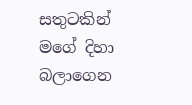සතුටකින් මගේ දිහා බලාගෙන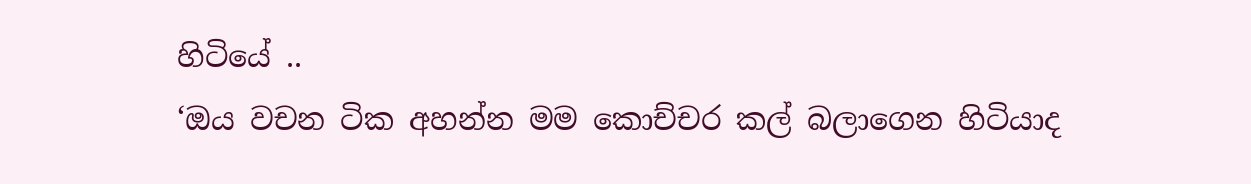හිටියේ ..
‘ඔය වචන ටික අහන්න මම කොච්චර කල් බලාගෙන හිටියාද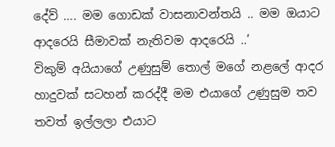දේව් …. මම ගොඩක් වාසනාවන්තයි .. මම ඔයාට ආදරෙයි සීමාවක් නැතිවම ආදරෙයි ..’
විකුම් අයියාගේ උණුසුම් තොල් මගේ නළලේ ආදර හාදුවක් සටහන් කරද්දී මම එයාගේ උණුසුම තව තවත් ඉල්ලලා එයාට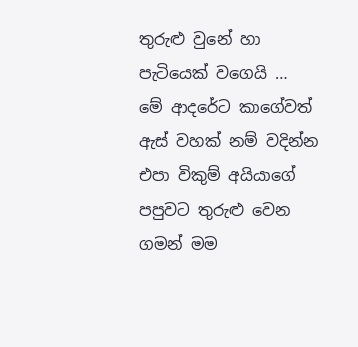තුරුළු වුනේ හා පැටියෙක් වගෙයි … මේ ආදරේට කාගේවත් ඇස් වහක් නම් වදින්න එපා විකුම් අයියාගේ පපුවට තුරුළු වෙන ගමන් මම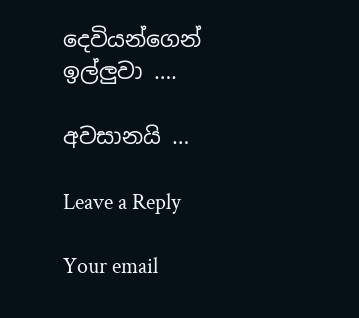දෙවියන්ගෙන් ඉල්ලුවා ….

අවසානයි …

Leave a Reply

Your email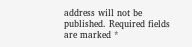address will not be published. Required fields are marked *